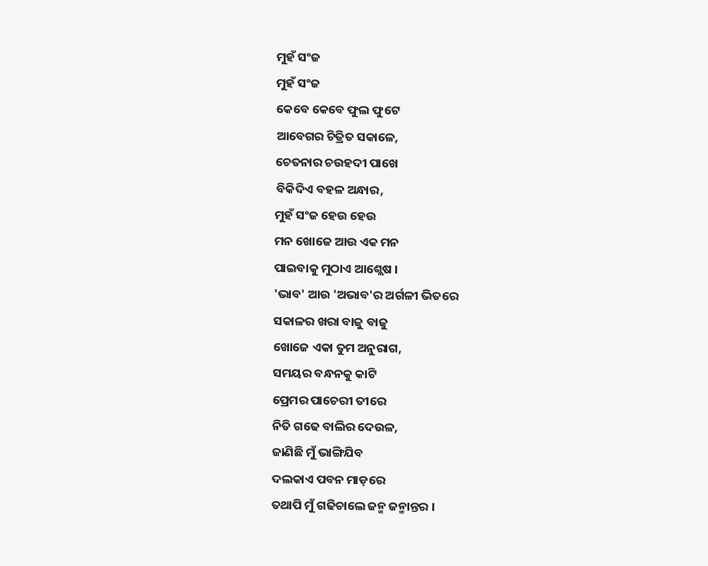ମୁହଁ ସଂଜ
ମୁହଁ ସଂଜ
କେବେ କେବେ ଫୁଲ ଫୁଟେ
ଆବେଗର ଚିତ୍ରିତ ସକାଳେ,
ଚେତନାର ଚଉହଦୀ ପାଖେ
ବିକିଦିଏ ବହଳ ଅନ୍ଧାର,
ମୁହଁ ସଂଜ ହେଉ ହେଉ
ମନ ଖୋଜେ ଆଉ ଏକ ମନ
ପାଇବାକୁ ମୁଠାଏ ଆଶ୍ଲେଷ ।
'ଭାବ' ଆଉ 'ଅଭାବ'ର ଅର୍ଗଳୀ ଭିତରେ
ସକାଳର ଖରା ବାଜୁ ବାଜୁ
ଖୋଜେ ଏକା ତୁମ ଅନୁରାଗ,
ସମୟର ବନ୍ଧନକୁ କାଟି
ପ୍ରେମର ପାଚେରୀ ତୀରେ
ନିତି ଗଢେ ବାଲିର ଦେଉଳ,
ଜାଣିଛି ମୁଁ ଭାଙ୍ଗିଯିବ
ଦଲକାଏ ପବନ ମାଡ଼ରେ
ତଥାପି ମୁଁ ଗଢିଚାଲେ ଜନ୍ମ ଜନ୍ମାନ୍ତର ।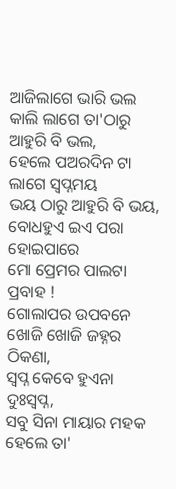ଆଜିଲାଗେ ଭାରି ଭଲ
କାଲି ଲାଗେ ତା'ଠାରୁ ଆହୁରି ବି ଭଲ,
ହେଲେ ପଅରଦିନ ଟା ଲାଗେ ସ୍ବପ୍ନମୟ
ଭୟ ଠାରୁ ଆହୁରି ବି ଭୟ,
ବୋଧହୁଏ ଇଏ ପରା ହୋଇପାରେ
ମୋ ପ୍ରେମର ପାଲଟା ପ୍ରବାହ !
ଗୋଲାପର ଉପବନେ
ଖୋଜି ଖୋଜି ଜହ୍ନର ଠିକଣା,
ସ୍ବପ୍ନ କେବେ ହୁଏନା ଦୁଃସ୍ବପ୍ନ,
ସବୁ ସିନା ମାୟାର ମହକ
ହେଲେ ତା'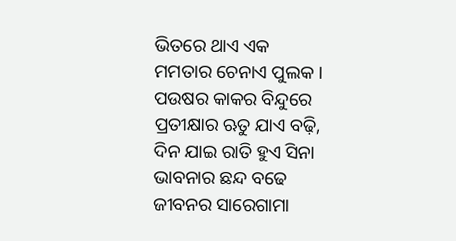ଭିତରେ ଥାଏ ଏକ
ମମତାର ଚେନାଏ ପୁଲକ ।
ପଉଷର କାକର ବିନ୍ଦୁରେ
ପ୍ରତୀକ୍ଷାର ଋତୁ ଯାଏ ବଢ଼ି,
ଦିନ ଯାଇ ରାତି ହୁଏ ସିନା
ଭାବନାର ଛନ୍ଦ ବଢେ
ଜୀବନର ସାରେଗାମା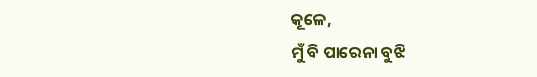କୂଳେ,
ମୁଁ ବି ପାରେନା ବୁଝି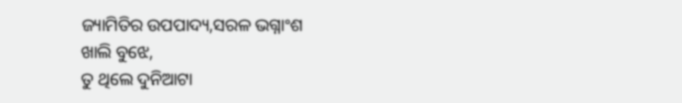ଜ୍ୟାମିତିର ଉପପାଦ୍ୟ,ସରଳ ଭଗ୍ନାଂଶ
ଖାଲି ବୁଝେ,
ତୁ ଥିଲେ ଦୁନିଆଟା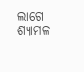ଲାଗେ
ଶ୍ୟାମଳ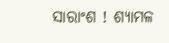ସାରାଂଶ ! ଶ୍ୟାମଳ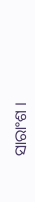ସାରାଂଶ ।